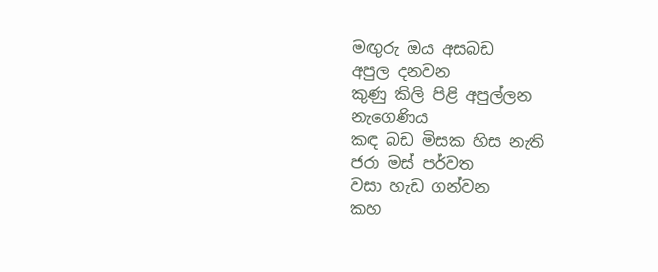මඟුරු ඔය අසබඩ
අපුල දනවන
කුණු කිලි පිළි අපුල්ලන
නැගෙණිය
කඳ බඩ මිසක හිස නැති
ජරා මස් පර්වත
වසා හැඩ ගන්වන
කහ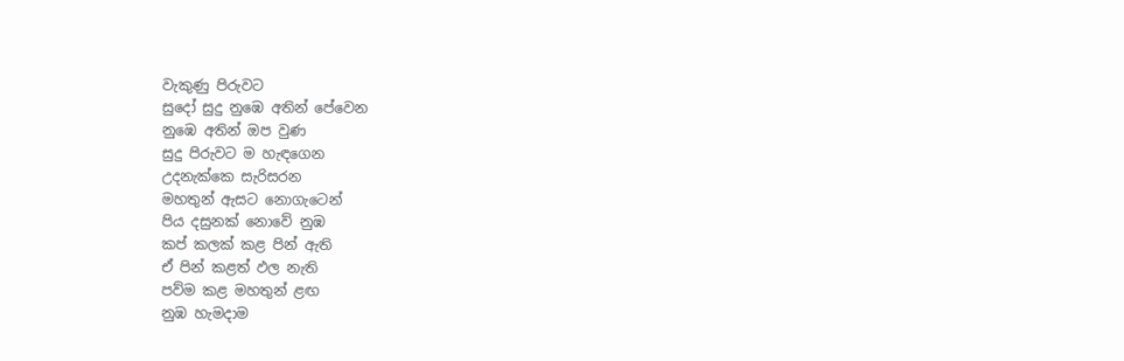වැකුණු පිරුවට
සුදෝ සුදු නුඹෙ අතින් පේවෙන
නුඹෙ අතින් ඔප වුණ
සුදු පිරුවට ම හැඳගෙන
උදනැක්කෙ සැරිසරන
මහතුන් ඇසට නොගැටෙන්
පිය දසුනක් නොවේ නුඹ
කප් කලක් කළ පින් ඇති
ඒ පින් කළත් ඵල නැති
පව්ම කළ මහතුන් ළඟ
නුඹ හැමදාම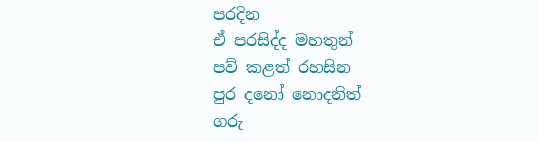පරදින
ඒ පරසිද්ද මහතුන්
පව් කළත් රහසින
පුර දනෝ නොදනිත්
ගරු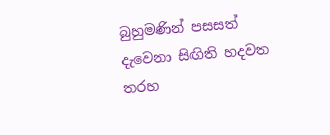බුහුමණින් පසසත්
දැවෙනා සිඟිති හදවත
තරහ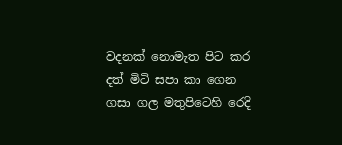වදනක් නොමැත පිට කර
දත් මිටි සපා කා ගෙන
ගසා ගල මතුපිටෙහි රෙදි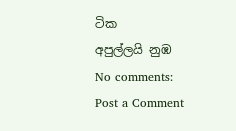ටික
අපුල්ලයි නුඹ
No comments:
Post a Comment